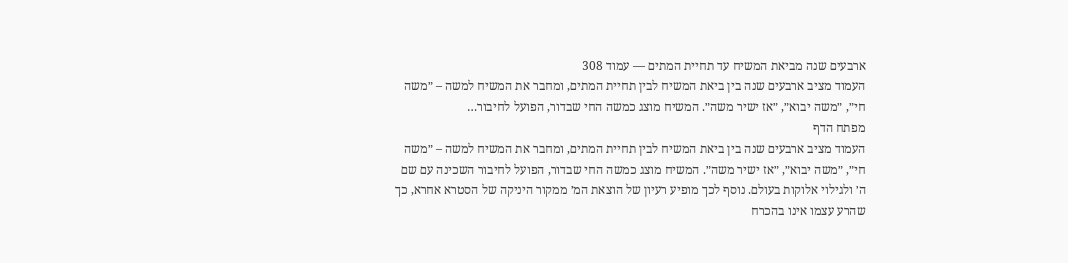ארבעים שנה מביאת המשיח עד תחיית המתים — עמוד 308
העמוד מציב ארבעים שנה בין ביאת המשיח לבין תחיית המתים, ומחבר את המשיח למשה – ״משה חי״, ״משה יבוא״, ״אז ישיר משה״. המשיח מוצג כמשה החי שבדור, הפועל לחיבור…
מפתח הדף
העמוד מציב ארבעים שנה בין ביאת המשיח לבין תחיית המתים, ומחבר את המשיח למשה – ״משה חי״, ״משה יבוא״, ״אז ישיר משה״. המשיח מוצג כמשה החי שבדור, הפועל לחיבור השכינה עם שם ה׳ ולגילוי אלוקות בעולם. נוסף לכך מופיע רעיון של הוצאת המ׳ ממקור היניקה של הסטרא אחרא, כך שהרע עצמו אינו בהכרח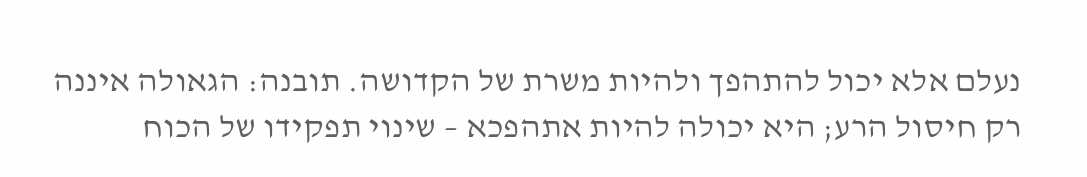נעלם אלא יכול להתהפך ולהיות משרת של הקדושה. תובנה: הגאולה איננה רק חיסול הרע; היא יכולה להיות אתהפכא – שינוי תפקידו של הכוח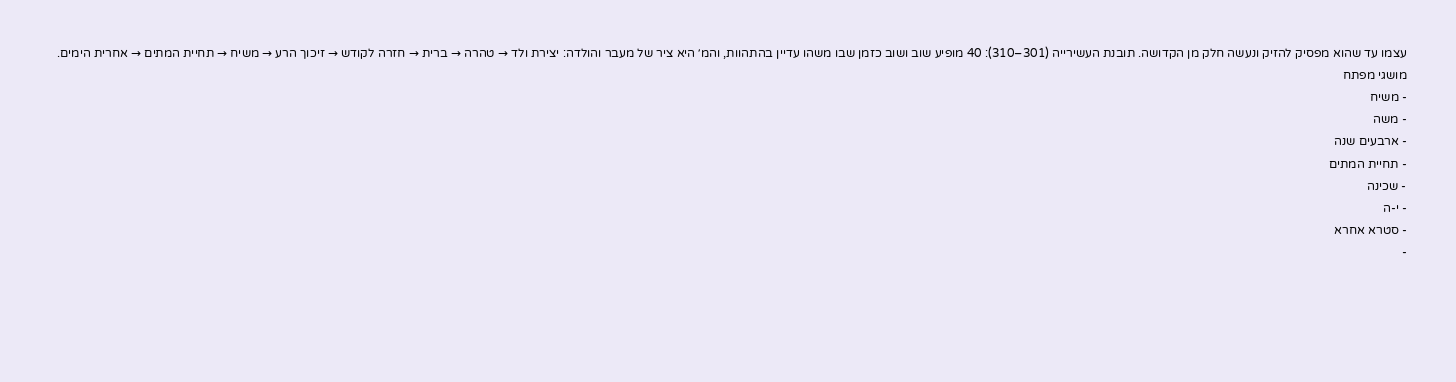עצמו עד שהוא מפסיק להזיק ונעשה חלק מן הקדושה. תובנת העשירייה (301–310): 40 מופיע שוב ושוב כזמן שבו משהו עדיין בהתהוות, והמ׳ היא ציר של מעבר והולדה: יצירת ולד → טהרה → ברית → חזרה לקודש → זיכוך הרע → משיח → תחיית המתים → אחרית הימים.
מושגי מפתח
- משיח
- משה
- ארבעים שנה
- תחיית המתים
- שכינה
- י-ה
- סטרא אחרא
-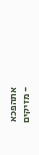אתהפכא
- מזיקים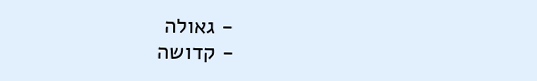- גאולה
- קדושה